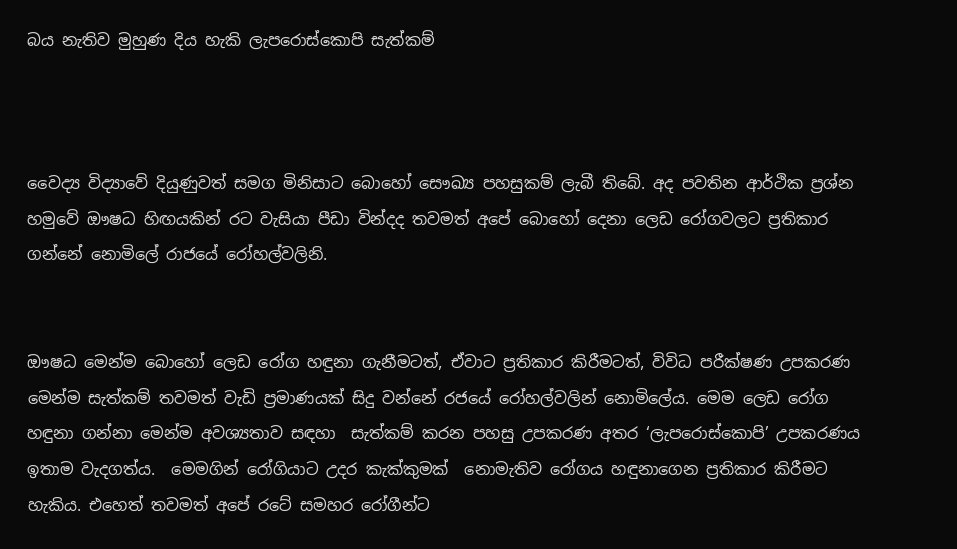බය නැතිව මුහුණ දිය හැකි ලැපරොස්කොපි සැත්කම්



වෛද්‍ය විද්‍යාවේ දියුණුවත් සමග මිනිසාට බොහෝ සෞඛ්‍ය පහසුකම් ලැබී තිබේ. අද පවතින ආර්ථික ප්‍රශ්න හමුවේ ඖෂධ හිඟයකින් රට වැසියා පීඩා වින්දද තවමත් අපේ බොහෝ දෙනා ලෙඩ රෝගවලට ප්‍රතිකාර ගන්නේ නොමිලේ රාජයේ රෝහල්වලිනි.


ඖෂධ මෙන්ම බොහෝ ලෙඩ රෝග හඳුනා ගැනීමටත්, ඒවාට ප්‍රතිකාර කිරීමටත්, විවිධ පරීක්ෂණ උපකරණ මෙන්ම සැත්කම් තවමත් වැඩි ප්‍රමාණයක් සිදු වන්නේ රජයේ රෝහල්වලින් නොමිලේය. මෙම ලෙඩ රෝග හඳුනා ගන්නා මෙන්ම අවශ්‍යතාව සඳහා  සැත්කම් කරන පහසු උපකරණ අතර ‘ලැපරොස්කොපි’ උපකරණය ඉතාම වැදගත්ය.  මෙමගින් රෝගියාට උදර කැක්කුමක්  නොමැතිව රෝගය හඳුනාගෙන ප්‍රතිකාර කිරීමට හැකිය. එහෙත් තවමත් අපේ රටේ සමහර රෝගීන්ට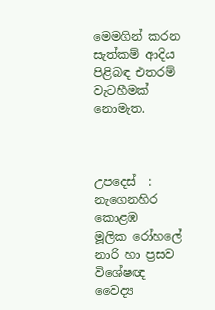මෙමගින් කරන සැත්කම් ආදිය පිළිබඳ එතරම් වැටහීමක් නොමැත.



උපදෙස්  :
නැගෙනහිර කොළඹ
මූලික රෝහලේ  නාරි හා ප්‍රසව විශේෂඥ
වෛද්‍ය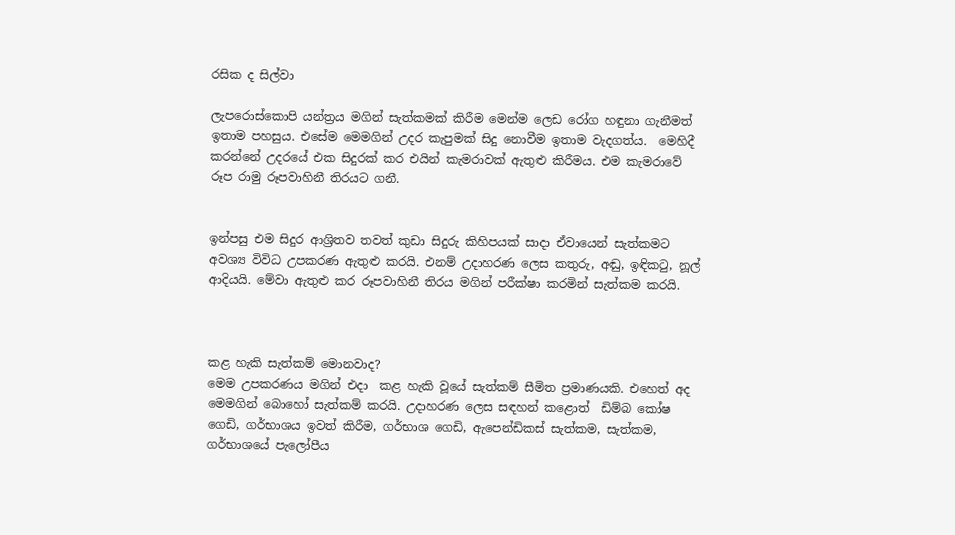රසික ද සිල්වා

ලැපරොස්කොපි යන්ත්‍රය මගින් සැත්කමක් කිරීම මෙන්ම ලෙඩ රෝග හඳුනා ගැනීමත් ඉතාම පහසුය. එසේම මෙමගින් උදර කැපුමක් සිදු නොවීම ඉතාම වැදගත්ය.  මෙහිදී කරන්නේ උදරයේ එක සිදුරක් කර එයින් කැමරාවක් ඇතුළු කිරීමය. එම කැමරාවේ රූප රාමු රූපවාහිනී තිරයට ගනී.


ඉන්පසු එම සිදුර ආශ්‍රිතව තවත් කුඩා සිදුරු කිහිපයක් සාදා ඒවායෙන් සැත්කමට අවශ්‍ය විවිධ උපකරණ ඇතුළු කරයි. එනම් උදාහරණ ලෙස කතුරු, අඬු, ඉඳිකටු, නූල් ආදියයි. මේවා ඇතුළු කර රූපවාහිනී තිරය මගින් පරීක්ෂා කරමින් සැත්කම කරයි.



කළ හැකි සැත්කම් මොනවාද?
මෙම උපකරණය මගින් එදා  කළ හැකි වූයේ සැත්කම් සීමිත ප්‍රමාණයකි. එහෙත් අද මෙමගින් බොහෝ සැත්කම් කරයි. උදාහරණ ලෙස සඳහන් කළොත්  ඩිම්බ කෝෂ ගෙඩි, ගර්භාශය ඉවත් කිරීම, ගර්භාශ ගෙඩි, ඇපෙන්ඩිකස් සැත්කම, සැත්කම, ගර්භාශයේ පැලෝපීය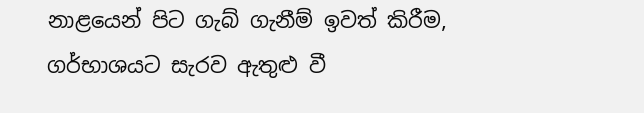නාළයෙන් පිට ගැබ් ගැනීම් ඉවත් කිරීම, ගර්භාශයට සැරව ඇතුළු වී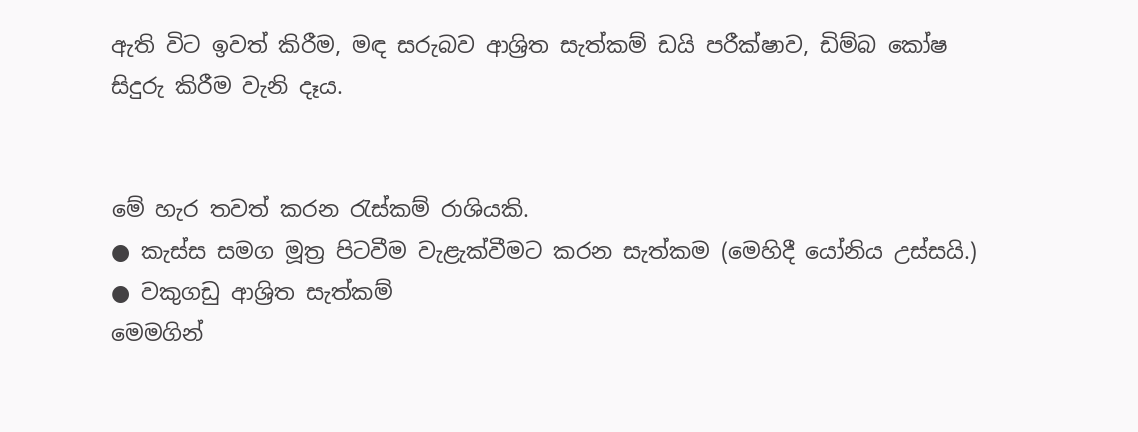ඇති විට ඉවත් කිරීම, මඳ සරුබව ආශ්‍රිත සැත්කම් ඩයි පරීක්ෂාව, ඩිම්බ කෝෂ සිදුරු කිරීම වැනි දෑය.


මේ හැර තවත් කරන රැස්කම් රාශියකි.
● කැස්ස සමග මූත්‍ර පිටවීම වැළැක්වීමට කරන සැත්කම (මෙහිදී යෝනිය උස්සයි.)
● වකුගඩු ආශ්‍රිත සැත්කම්
මෙමගින්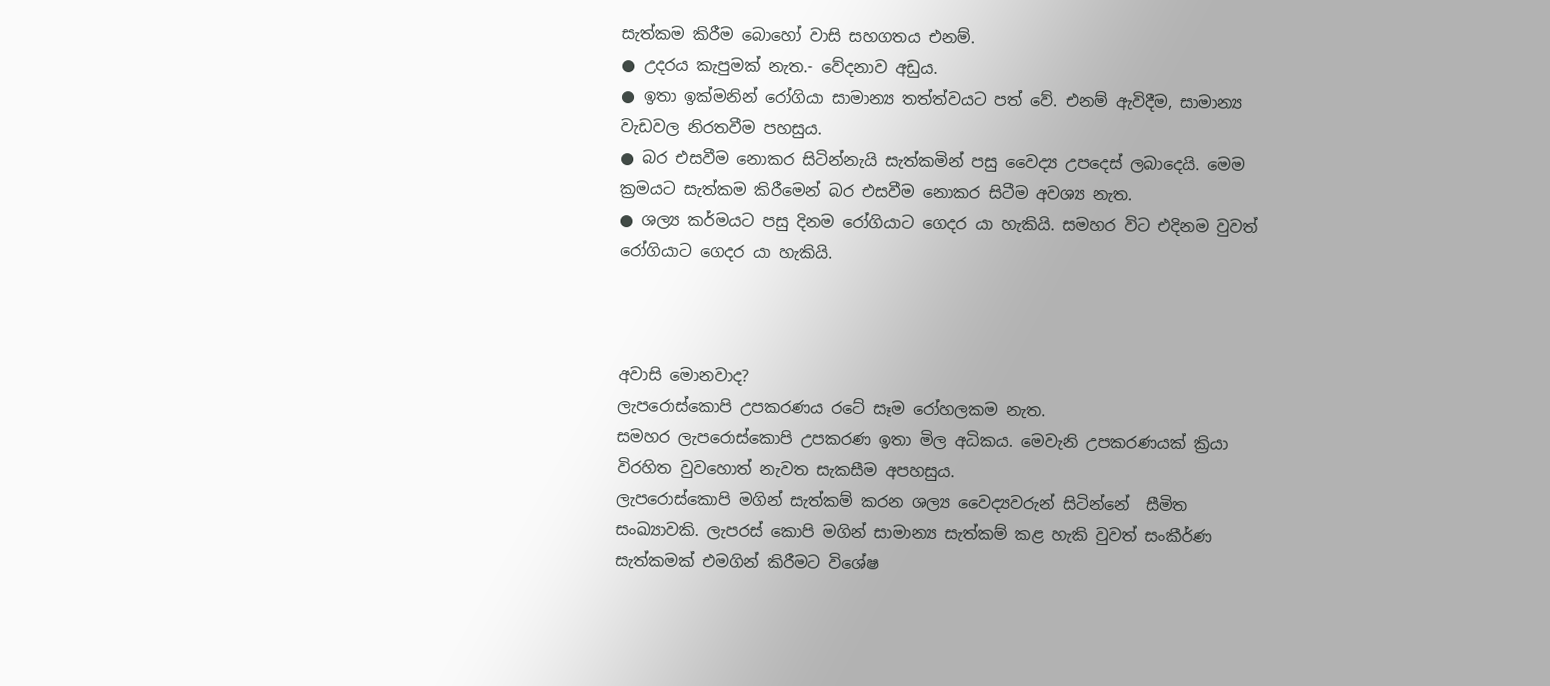සැත්කම කිරීම බොහෝ වාසි සහගතය එනම්.
● උදරය කැපුමක් නැත.- වේදනාව අඩුය.
● ඉතා ඉක්මනින් රෝගියා සාමාන්‍ය තත්ත්වයට පත් වේ. එනම් ඇවිදීම, සාමාන්‍ය වැඩවල නිරතවීම පහසුය.
● බර එසවීම නොකර සිටින්නැයි සැත්කමින් පසු වෛද්‍ය උපදෙස් ලබාදෙයි. මෙම ක්‍රමයට සැත්කම කිරීමෙන් බර එසවීම නොකර සිටීම අවශ්‍ය නැත.
● ශල්‍ය කර්මයට පසු දිනම රෝගියාට ගෙදර යා හැකියි. සමහර විට එදිනම වුවත් රෝගියාට ගෙදර යා හැකියි.



අවාසි මොනවාද?
ලැපරොස්කොපි උපකරණය රටේ සෑම රෝහලකම නැත.
සමහර ලැපරොස්කොපි උපකරණ ඉතා මිල අධිකය. මෙවැනි උපකරණයක් ක්‍රියා විරහිත වුවහොත් නැවත සැකසීම අපහසුය.
ලැපරොස්කොපි මගින් සැත්කම් කරන ශල්‍ය වෛද්‍යවරුන් සිටින්නේ  සීමිත සංඛ්‍යාවකි. ලැපරස් කොපි මගින් සාමාන්‍ය සැත්කම් කළ හැකි වුවත් සංකීර්ණ  සැත්කමක් එමගින් කිරීමට විශේෂ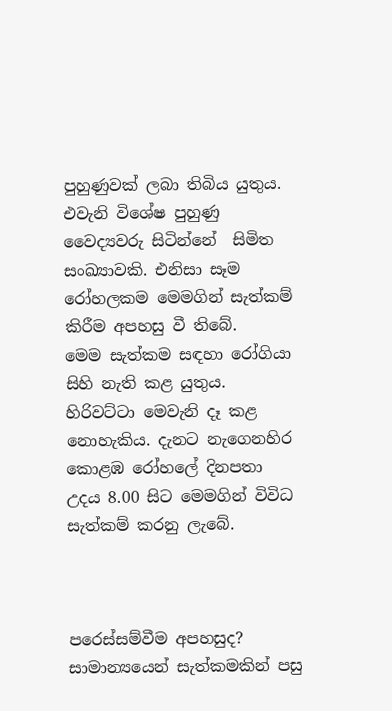පුහුණුවක් ලබා තිබිය යුතුය. එවැනි විශේෂ පුහුණු වෛද්‍යවරු සිටින්නේ  සිමිත සංඛ්‍යාවකි. එනිසා සෑම රෝහලකම මෙමගින් සැත්කම් කිරීම අපහසු වී තිබේ.
මෙම සැත්කම සඳහා රෝගියා සිහි නැති කළ යුතුය. හිරිවට්ටා මෙවැනි දෑ කළ නොහැකිය. දැනට නැගෙනහිර කොළඹ රෝහලේ දිනපතා උදය 8.00 සිට මෙමගින් විවිධ සැත්කම් කරනු ලැබේ.



පරෙස්සම්වීම අපහසුද?
සාමාන්‍යයෙන් සැත්කමකින් පසු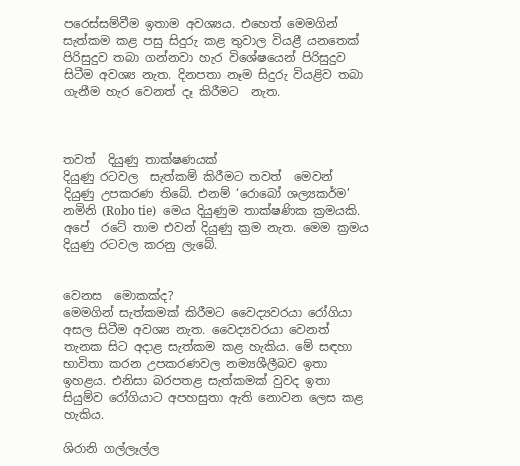පරෙස්සම්වීම ඉතාම අවශ්‍යය. එහෙත් මෙමගින් සැත්කම කළ පසු සිදුරු කළ තුවාල වියළී යනතෙක්   පිරිසුදුව තබා ගන්නවා හැර විශේෂයෙන් පිරිසුදුව සිටීම අවශ්‍ය නැත. දිනපතා නෑම සිදුරු වියළිව තබා ගැනීම හැර වෙනත් දෑ කිරීමට  නැත.



තවත්  දියුණු තාක්ෂණයක්
දියුණු රටවල  සැත්කම් කිරීමට තවත්  මෙවන් දියුණු උපකරණ තිබේ. එනම් ‘රොබෝ ශල්‍යකර්ම’ නමිනි (Robo tie)  මෙය දියුණුම තාක්ෂණික ක්‍රමයකි. අපේ  රටේ තාම එවන් දියුණු ක්‍රම නැත. මෙම ක්‍රමය දියුණු රටවල කරනු ලැබේ.


වෙනස  මොකක්ද?
මෙමගින් සැත්කමක් කිරීමට වෛද්‍යවරයා රෝගියා අසල සිටීම අවශ්‍ය නැත. වෛද්‍යවරයා වෙනත් තැනක සිට අදාළ සැත්කම කළ හැකිය. මේ සඳහා භාවිතා කරන උපකරණවල නම්‍යශීලීබව ඉතා ඉහළය. එනිසා බරපතළ සැත්කමක් වුවද ඉතා සියුම්ව රෝගියාට අපහසුතා ඇති නොවන ලෙස කළ හැකිය.

ශිරානි ගල්ලෑල්ල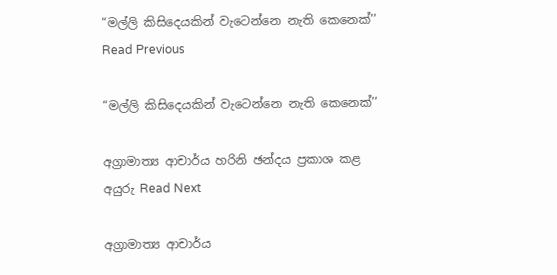“මල්ලි කිසිදෙයකින් වැටෙන්නෙ නැති කෙනෙක්’’ Read Previous

“මල්ලි කිසිදෙයකින් වැටෙන්නෙ නැති කෙනෙක්’’

අග්‍රාමාත්‍ය ආචාර්ය හරිනි ඡන්දය ප්‍රකාශ කළ අයුරු Read Next

අග්‍රාමාත්‍ය ආචාර්ය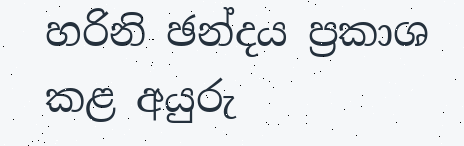හරිනි ඡන්දය ප්‍රකාශ කළ අයුරු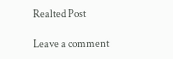Realted Post

Leave a comment